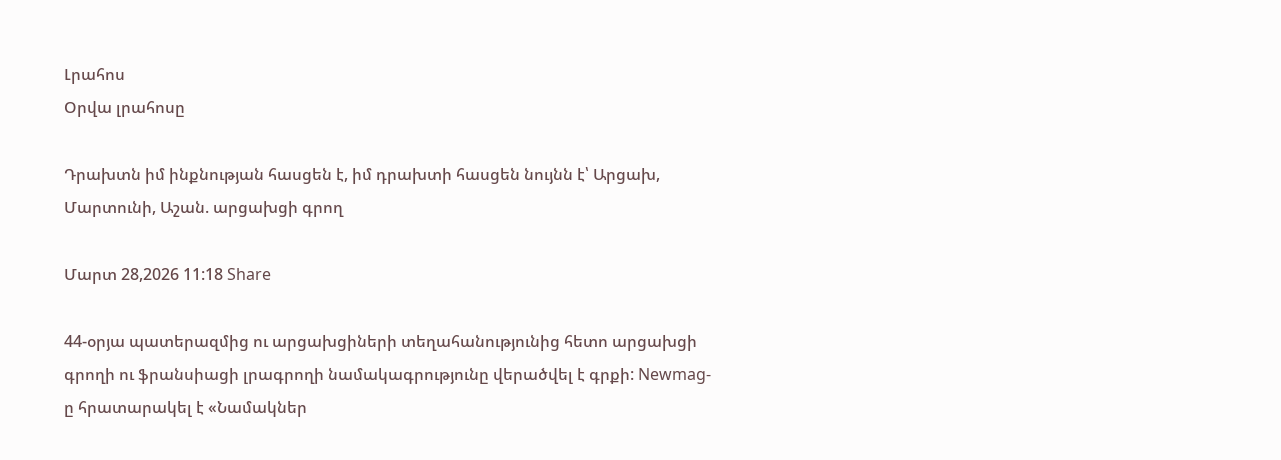Լրահոս
Օրվա լրահոսը

Դրախտն իմ ինքնության հասցեն է, իմ դրախտի հասցեն նույնն է՝ Արցախ, Մարտունի, Աշան. արցախցի գրող

Մարտ 28,2026 11:18 Share

44-օրյա պատերազմից ու արցախցիների տեղահանությունից հետո արցախցի գրողի ու ֆրանսիացի լրագրողի նամակագրությունը վերածվել է գրքի: Newmag-ը հրատարակել է «Նամակներ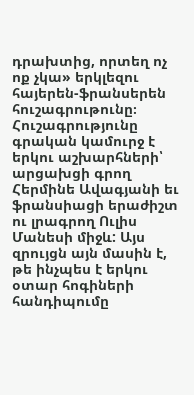դրախտից, որտեղ ոչ ոք չկա» երկլեզու հայերեն-ֆրանսերեն հուշագրութունը։ Հուշագրությունը գրական կամուրջ է երկու աշխարհների՝ արցախցի գրող Հերմինե Ավագյանի եւ ֆրանսիացի երաժիշտ ու լրագրող Ուլիս Մանեսի միջև: Այս զրույցն այն մասին է, թե ինչպես է երկու օտար հոգիների հանդիպումը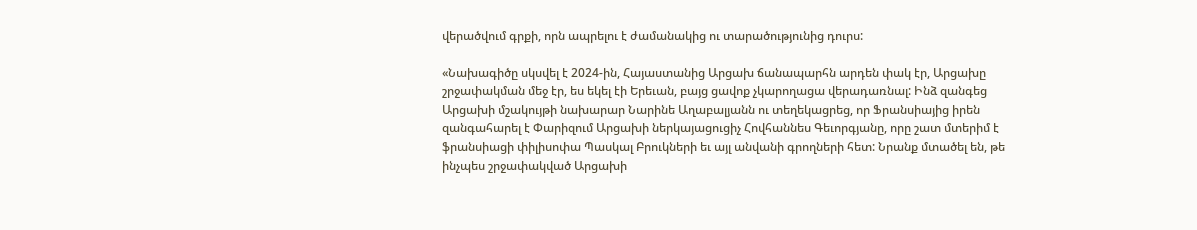վերածվում գրքի, որն ապրելու է ժամանակից ու տարածությունից դուրս:

«Նախագիծը սկսվել է 2024-ին, Հայաստանից Արցախ ճանապարհն արդեն փակ էր, Արցախը շրջափակման մեջ էր, ես եկել էի Երեւան, բայց ցավոք չկարողացա վերադառնալ: Ինձ զանգեց Արցախի մշակույթի նախարար Նարինե Աղաբալյանն ու տեղեկացրեց, որ Ֆրանսիայից իրեն զանգահարել է Փարիզում Արցախի ներկայացուցիչ Հովհաննես Գեւորգյանը, որը շատ մտերիմ է ֆրանսիացի փիլիսոփա Պասկալ Բրուկների եւ այլ անվանի գրողների հետ: Նրանք մտածել են, թե ինչպես շրջափակված Արցախի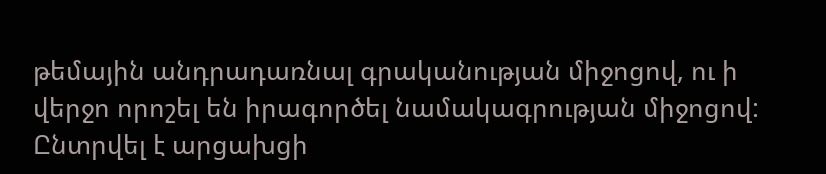թեմային անդրադառնալ գրականության միջոցով, ու ի վերջո որոշել են իրագործել նամակագրության միջոցով: Ընտրվել է արցախցի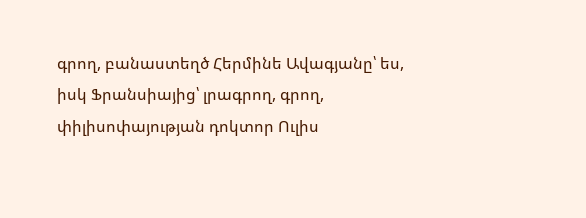գրող, բանաստեղծ Հերմինե Ավագյանը՝ ես, իսկ Ֆրանսիայից՝ լրագրող, գրող, փիլիսոփայության դոկտոր Ուլիս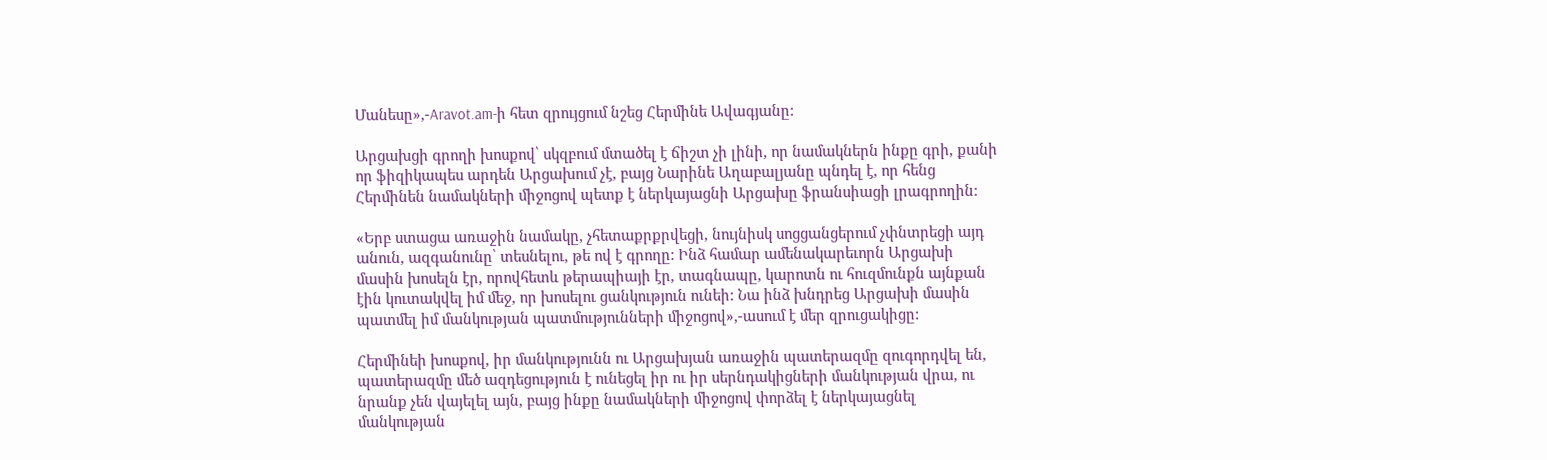Մանեսը»,-Aravot.am-ի հետ զրույցում նշեց Հերմինե Ավագյանը:

Արցախցի գրողի խոսքով՝ սկզբում մտածել է ճիշտ չի լինի, որ նամակներն ինքը գրի, քանի որ ֆիզիկապես արդեն Արցախում չէ, բայց Նարինե Աղաբալյանը պնդել է, որ հենց Հերմինեն նամակների միջոցով պետք է ներկայացնի Արցախը ֆրանսիացի լրագրողին:

«Երբ ստացա առաջին նամակը, չհետաքրքրվեցի, նույնիսկ սոցցանցերում չփնտրեցի այդ անուն, ազգանունը՝ տեսնելու, թե ով է գրողը: Ինձ համար ամենակարեւորն Արցախի մասին խոսելն էր, որովհետև թերապիայի էր, տագնապը, կարոտն ու հուզմունքն այնքան էին կուտակվել իմ մեջ, որ խոսելու ցանկություն ունեի: Նա ինձ խնդրեց Արցախի մասին պատմել իմ մանկության պատմությունների միջոցով»,-ասում է մեր զրուցակիցը:

Հերմինեի խոսքով, իր մանկությունն ու Արցախյան առաջին պատերազմը զուգորդվել են, պատերազմը մեծ ազդեցություն է ունեցել իր ու իր սերնդակիցների մանկության վրա, ու նրանք չեն վայելել այն, բայց ինքը նամակների միջոցով փորձել է ներկայացնել մանկության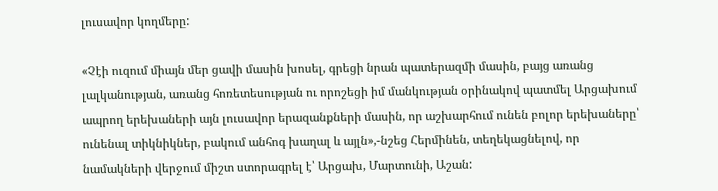լուսավոր կողմերը:

«Չէի ուզում միայն մեր ցավի մասին խոսել, գրեցի նրան պատերազմի մասին, բայց առանց լալկանության, առանց հոռետեսության ու որոշեցի իմ մանկության օրինակով պատմել Արցախում ապրող երեխաների այն լուսավոր երազանքների մասին, որ աշխարհում ունեն բոլոր երեխաները՝ ունենալ տիկնիկներ, բակում անհոգ խաղալ և այլն»,-նշեց Հերմինեն, տեղեկացնելով, որ նամակների վերջում միշտ ստորագրել է՝ Արցախ, Մարտունի, Աշան: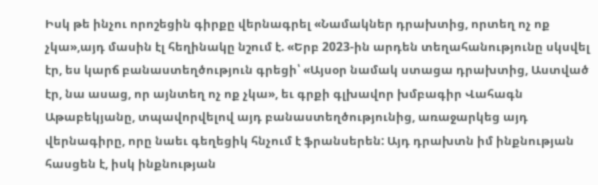Իսկ թե ինչու որոշեցին գիրքը վերնագրել «Նամակներ դրախտից, որտեղ ոչ ոք չկա»,այդ մասին էլ հեղինակը նշում է. «Երբ 2023-ին արդեն տեղահանությունը սկսվել էր, ես կարճ բանաստեղծություն գրեցի՝ «Այսօր նամակ ստացա դրախտից, Աստված էր, նա ասաց, որ այնտեղ ոչ ոք չկա», եւ գրքի գլխավոր խմբագիր Վահագն Աթաբեկյանը, տպավորվելով այդ բանաստեղծությունից, առաջարկեց այդ վերնագիրը, որը նաեւ գեղեցիկ հնչում է ֆրանսերեն: Այդ դրախտն իմ ինքնության հասցեն է, իսկ ինքնության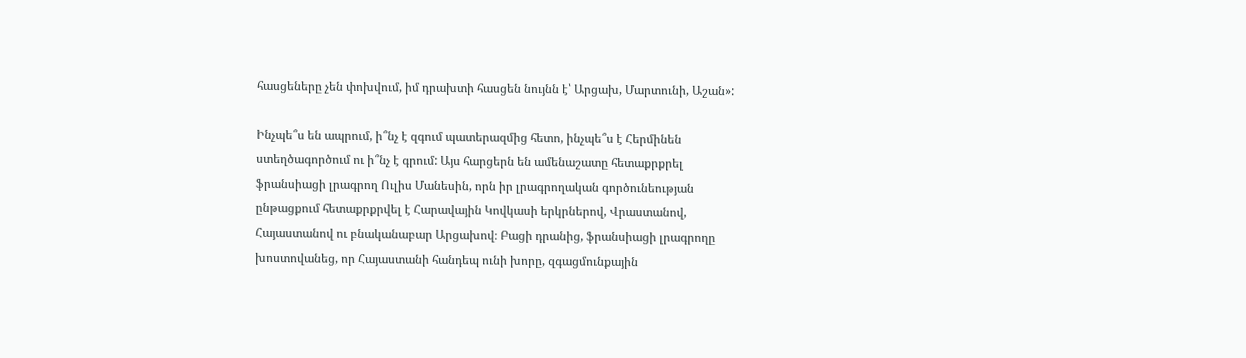հասցեները չեն փոխվում, իմ դրախտի հասցեն նույնն է՝ Արցախ, Մարտունի, Աշան»:

Ինչպե՞ս են ապրում, ի՞նչ է զգում պատերազմից հետո, ինչպե՞ս է Հերմինեն ստեղծագործում ու ի՞նչ է գրում: Այս հարցերն են ամենաշատը հետաքրքրել ֆրանսիացի լրագրող Ուլիս Մանեսին, որն իր լրագրողական գործունեության ընթացքում հետաքրքրվել է Հարավային Կովկասի երկրներով, Վրաստանով, Հայաստանով ու բնականաբար Արցախով։ Բացի դրանից, ֆրանսիացի լրագրողը խոստովանեց, որ Հայաստանի հանդեպ ունի խորը, զգացմունքային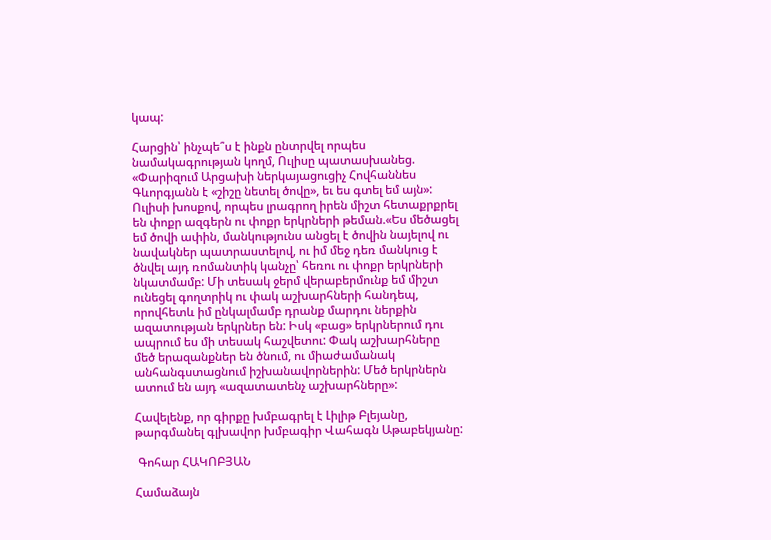կապ:

Հարցին՝ ինչպե՞ս է ինքն ընտրվել որպես նամակագրության կողմ, Ուլիսը պատասխանեց. «Փարիզում Արցախի ներկայացուցիչ Հովհաննես Գևորգյանն է «շիշը նետել ծովը», եւ ես գտել եմ այն»: Ուլիսի խոսքով, որպես լրագրող իրեն միշտ հետաքրքրել են փոքր ազգերն ու փոքր երկրների թեման.«Ես մեծացել եմ ծովի ափին, մանկությունս անցել է ծովին նայելով ու նավակներ պատրաստելով, ու իմ մեջ դեռ մանկուց է ծնվել այդ ռոմանտիկ կանչը՝ հեռու ու փոքր երկրների նկատմամբ: Մի տեսակ ջերմ վերաբերմունք եմ միշտ ունեցել գողտրիկ ու փակ աշխարհների հանդեպ, որովհետև իմ ընկալմամբ դրանք մարդու ներքին ազատության երկրներ են: Իսկ «բաց» երկրներում դու ապրում ես մի տեսակ հաշվետու: Փակ աշխարհները մեծ երազանքներ են ծնում, ու միաժամանակ անհանգստացնում իշխանավորներին: Մեծ երկրներն ատում են այդ «ազատատենչ աշխարհները»:

Հավելենք, որ գիրքը խմբագրել է Լիլիթ Բլեյանը, թարգմանել գլխավոր խմբագիր Վահագն Աթաբեկյանը:

 Գոհար ՀԱԿՈԲՅԱՆ

Համաձայն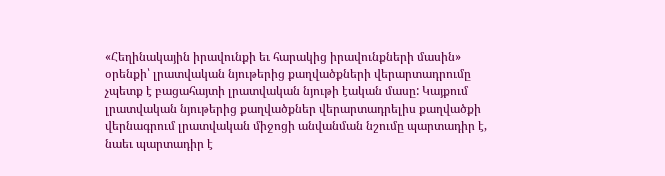«Հեղինակային իրավունքի եւ հարակից իրավունքների մասին» օրենքի՝ լրատվական նյութերից քաղվածքների վերարտադրումը չպետք է բացահայտի լրատվական նյութի էական մասը: Կայքում լրատվական նյութերից քաղվածքներ վերարտադրելիս քաղվածքի վերնագրում լրատվական միջոցի անվանման նշումը պարտադիր է, նաեւ պարտադիր է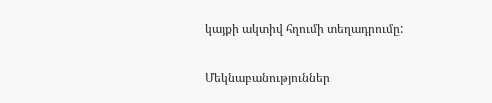կայքի ակտիվ հղումի տեղադրումը:

Մեկնաբանություններ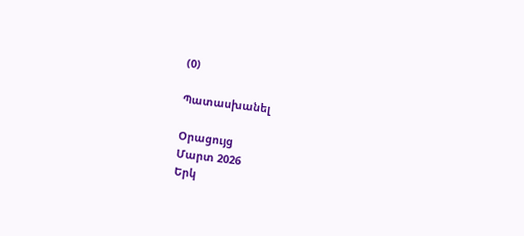(0)

Պատասխանել

Օրացույց
Մարտ 2026
Երկ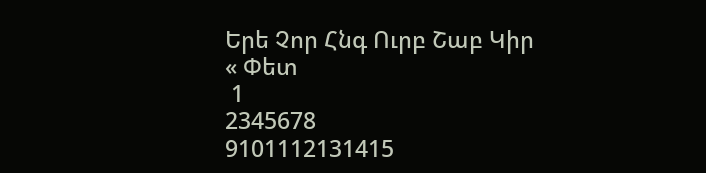Երե Չոր Հնգ Ուրբ Շաբ Կիր
« Փետ
 1
2345678
9101112131415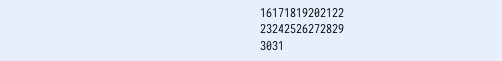16171819202122
23242526272829
3031